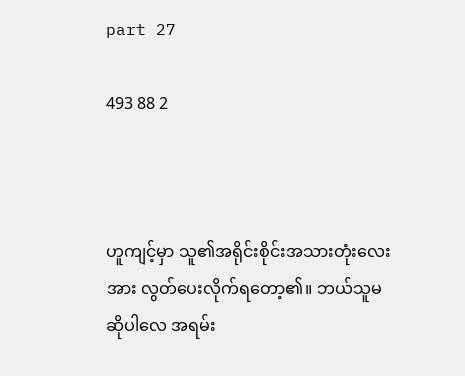part 27

493 88 2



ဟူကျင့်မှာ သူ၏အရိုင်းစိုင်းအသားတုံးလေးအား လွတ်ပေးလိုက်ရတော့၏။ ဘယ်သူမဆိုပါလေ အရမ်း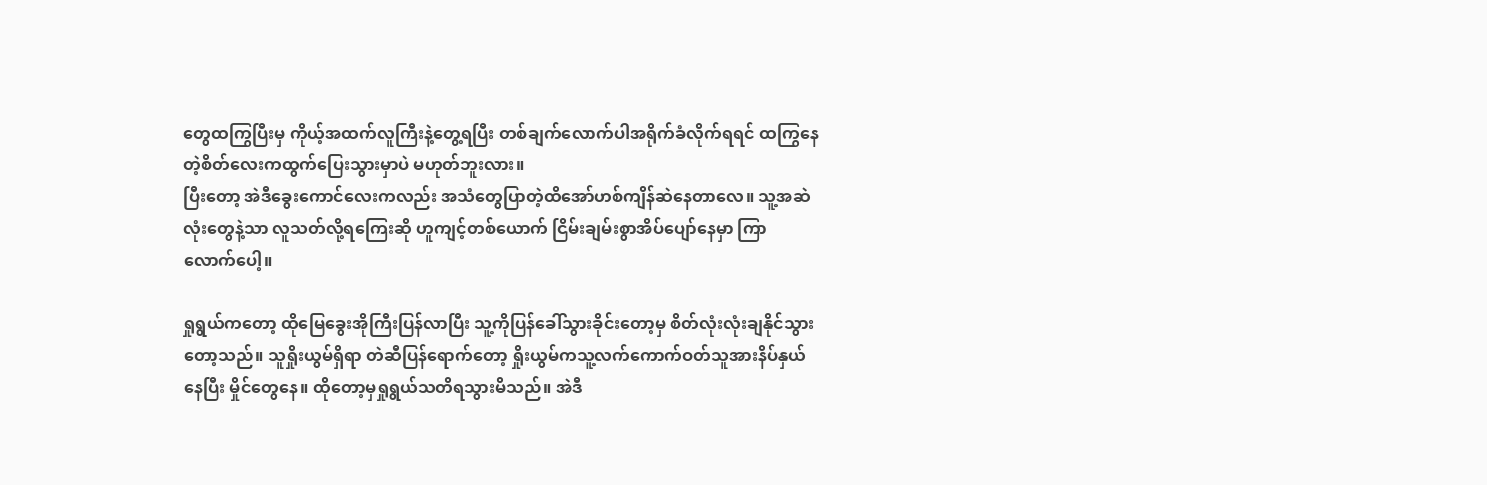တွေထကြွပြီးမှ ကိုယ့်အထက်လူကြီးနဲ့တွေ့ရပြီး တစ်ချက်လောက်ပါအရိုက်ခံလိုက်ရရင် ထကြွနေတဲ့စိတ်လေးကထွက်ပြေးသွားမှာပဲ မဟုတ်ဘူးလား။
ပြီးတော့ အဲဒီခွေးကောင်လေးကလည်း အသံတွေပြာတဲ့ထိအော်ဟစ်ကျိန်ဆဲနေတာလေ။ သူ့အဆဲလုံးတွေနဲ့သာ လူသတ်လို့ရကြေးဆို ဟူကျင့်တစ်ယောက် ငြိမ်းချမ်းစွာအိပ်ပျော်နေမှာ ကြာလောက်ပေါ့။

ရှုရွယ်ကတော့ ထိုမြေခွေးအိုကြီးပြန်လာပြီး သူ့ကိုပြန်ခေါ်သွားခိုင်းတော့မှ စိတ်လုံးလုံးချနိုင်သွားတော့သည်။ သူရှိုးယွမ်ရှိရာ တဲဆီပြန်ရောက်တော့ ရှိုးယွမ်ကသူ့လက်ကောက်ဝတ်သူအားနိပ်နှယ်နေပြီး မှိုင်တွေနေ။ ထိုတော့မှရှုရွယ်သတိရသွားမိသည်။ အဲဒီ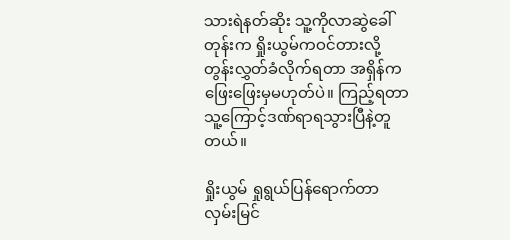သားရဲနတ်ဆိုး သူ့ကိုလာဆွဲခေါ်တုန်းက ရှိုးယွမ်ကဝင်တားလို့တွန်းလွှတ်ခံလိုက်ရတာ အရှိန်ကဖြေးဖြေးမှမဟုတ်ပဲ။ ကြည့်ရတာ သူ့ကြောင့်ဒဏ်ရာရသွားပြီနဲ့တူတယ်။

ရှိုးယွမ် ရှုရွယ်ပြန်ရောက်တာလှမ်းမြင်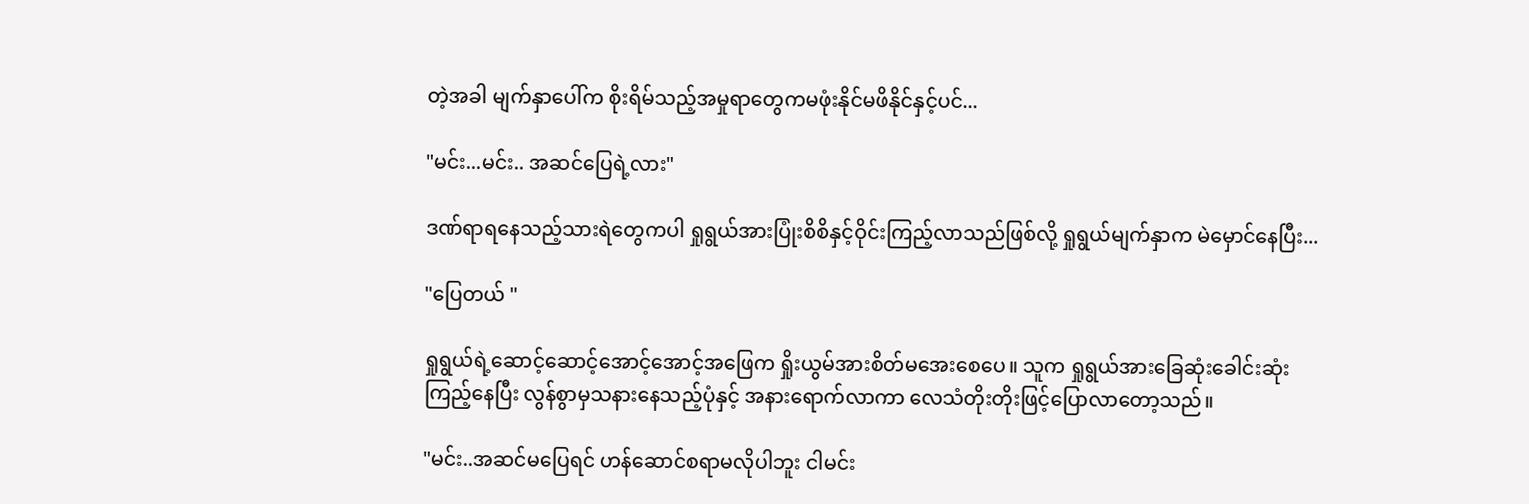တဲ့အခါ မျက်နှာပေါ်က စိုးရိမ်သည့်အမှုရာတွေကမဖုံးနိုင်မဖိနိုင်နှင့်ပင်...

"မင်း...မင်း.. အဆင်ပြေရဲ့လား"

ဒဏ်ရာရနေသည့်သားရဲတွေကပါ ရှုရွယ်အားပြုံးစိစိနှင့်ဝိုင်းကြည့်လာသည်ဖြစ်လို့ ရှုရွယ်မျက်နှာက မဲမှောင်နေပြီး...

"ပြေတယ် "

ရှုရွယ်ရဲ့ဆောင့်ဆောင့်အောင့်အောင့်အဖြေက ရှိုးယွမ်အားစိတ်မအေးစေပေ။ သူက ရှုရွယ်အားခြေဆုံးခေါင်းဆုံးကြည့်နေပြီး လွန်စွာမှသနားနေသည့်ပုံနှင့် အနားရောက်လာကာ လေသံတိုးတိုးဖြင့်ပြောလာတော့သည်။

"မင်း..အဆင်မပြေရင် ဟန်ဆောင်စရာမလိုပါဘူး ငါမင်း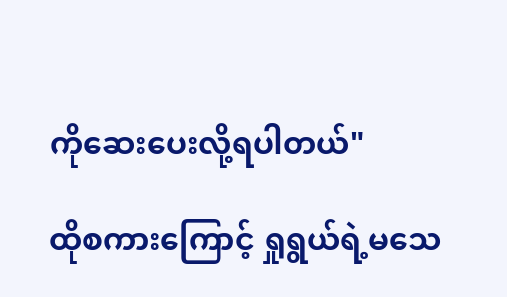ကိုဆေးပေးလို့ရပါတယ်"

ထိုစကားကြောင့် ရှုရွယ်ရဲ့မသေ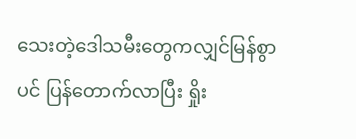သေးတဲ့ဒေါသမီးတွေကလျှင်မြန်စွာပင် ပြန်တောက်လာပြီး ရှိုး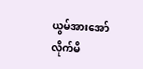ယွမ်အားအော်လိုက်မိ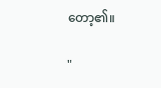တော့၏။

"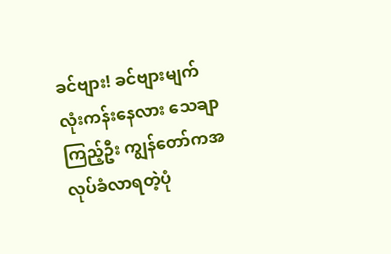ခင်ဗျား! ခင်ဗျားမျက်လုံးကန်းနေလား သေချာကြည့်ဦး ကျွန်တော်ကအလုပ်ခံလာရတဲ့ပုံ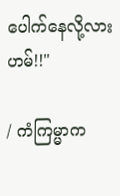ပေါက်နေလို့လား ဟမ်!!"

/ ကံကြမ္မာက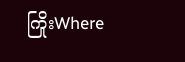ကြိုးWhere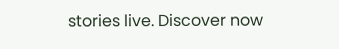stories live. Discover now